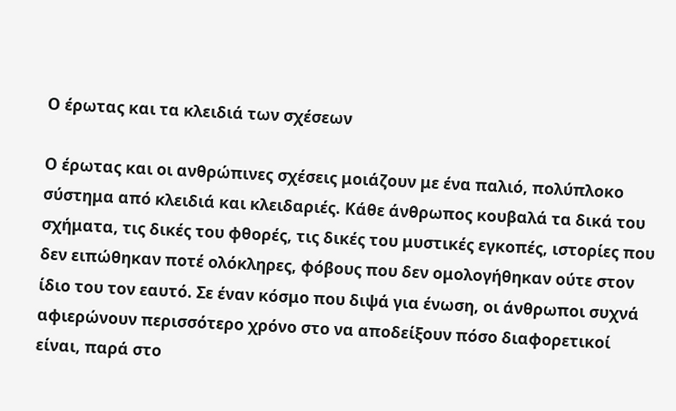Ο έρωτας και τα κλειδιά των σχέσεων

Ο έρωτας και οι ανθρώπινες σχέσεις μοιάζουν με ένα παλιό, πολύπλοκο σύστημα από κλειδιά και κλειδαριές. Κάθε άνθρωπος κουβαλά τα δικά του σχήματα, τις δικές του φθορές, τις δικές του μυστικές εγκοπές, ιστορίες που δεν ειπώθηκαν ποτέ ολόκληρες, φόβους που δεν ομολογήθηκαν ούτε στον ίδιο του τον εαυτό. Σε έναν κόσμο που διψά για ένωση, οι άνθρωποι συχνά αφιερώνουν περισσότερο χρόνο στο να αποδείξουν πόσο διαφορετικοί είναι, παρά στο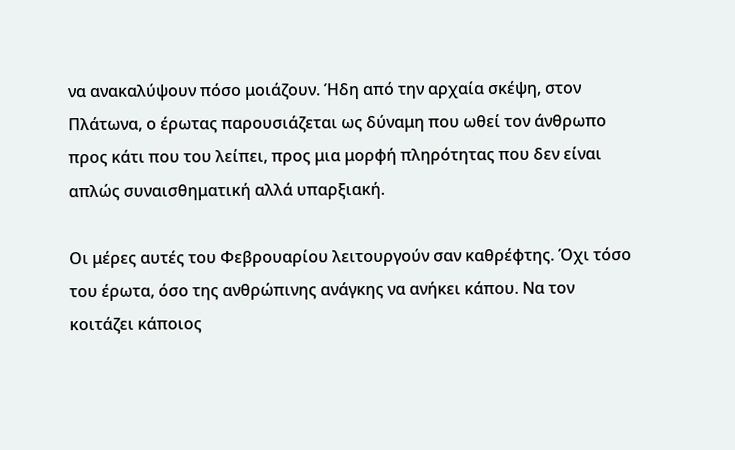να ανακαλύψουν πόσο μοιάζουν. Ήδη από την αρχαία σκέψη, στον Πλάτωνα, ο έρωτας παρουσιάζεται ως δύναμη που ωθεί τον άνθρωπο προς κάτι που του λείπει, προς μια μορφή πληρότητας που δεν είναι απλώς συναισθηματική αλλά υπαρξιακή.

Οι μέρες αυτές του Φεβρουαρίου λειτουργούν σαν καθρέφτης. Όχι τόσο του έρωτα, όσο της ανθρώπινης ανάγκης να ανήκει κάπου. Να τον κοιτάζει κάποιος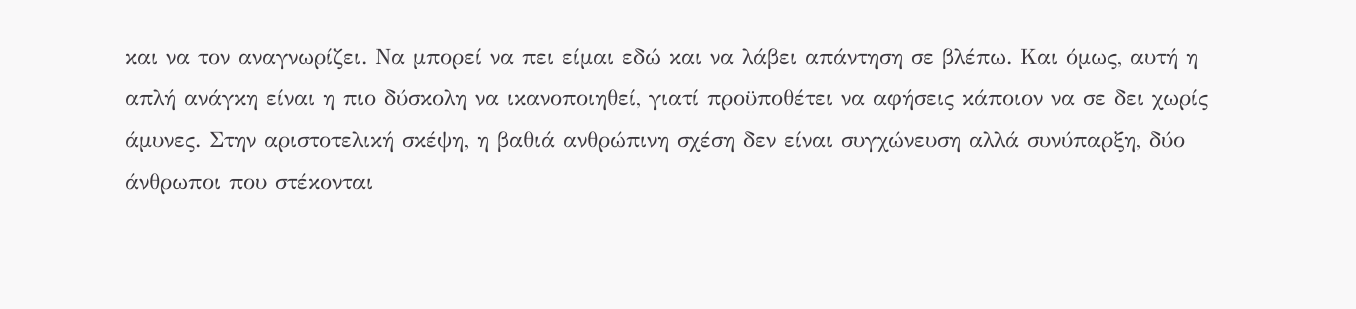και να τον αναγνωρίζει. Να μπορεί να πει είμαι εδώ και να λάβει απάντηση σε βλέπω. Και όμως, αυτή η απλή ανάγκη είναι η πιο δύσκολη να ικανοποιηθεί, γιατί προϋποθέτει να αφήσεις κάποιον να σε δει χωρίς άμυνες. Στην αριστοτελική σκέψη, η βαθιά ανθρώπινη σχέση δεν είναι συγχώνευση αλλά συνύπαρξη, δύο άνθρωποι που στέκονται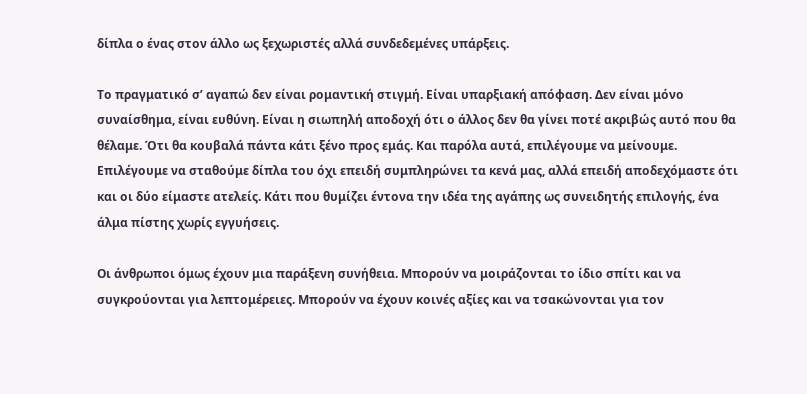δίπλα ο ένας στον άλλο ως ξεχωριστές αλλά συνδεδεμένες υπάρξεις.

Το πραγματικό σ’ αγαπώ δεν είναι ρομαντική στιγμή. Είναι υπαρξιακή απόφαση. Δεν είναι μόνο συναίσθημα, είναι ευθύνη. Είναι η σιωπηλή αποδοχή ότι ο άλλος δεν θα γίνει ποτέ ακριβώς αυτό που θα θέλαμε. Ότι θα κουβαλά πάντα κάτι ξένο προς εμάς. Και παρόλα αυτά, επιλέγουμε να μείνουμε. Επιλέγουμε να σταθούμε δίπλα του όχι επειδή συμπληρώνει τα κενά μας, αλλά επειδή αποδεχόμαστε ότι και οι δύο είμαστε ατελείς. Κάτι που θυμίζει έντονα την ιδέα της αγάπης ως συνειδητής επιλογής, ένα άλμα πίστης χωρίς εγγυήσεις.

Οι άνθρωποι όμως έχουν μια παράξενη συνήθεια. Μπορούν να μοιράζονται το ίδιο σπίτι και να συγκρούονται για λεπτομέρειες. Μπορούν να έχουν κοινές αξίες και να τσακώνονται για τον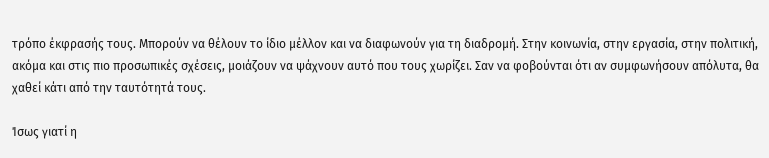τρόπο έκφρασής τους. Μπορούν να θέλουν το ίδιο μέλλον και να διαφωνούν για τη διαδρομή. Στην κοινωνία, στην εργασία, στην πολιτική, ακόμα και στις πιο προσωπικές σχέσεις, μοιάζουν να ψάχνουν αυτό που τους χωρίζει. Σαν να φοβούνται ότι αν συμφωνήσουν απόλυτα, θα χαθεί κάτι από την ταυτότητά τους.

Ίσως γιατί η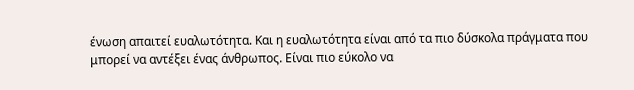ένωση απαιτεί ευαλωτότητα. Και η ευαλωτότητα είναι από τα πιο δύσκολα πράγματα που μπορεί να αντέξει ένας άνθρωπος. Είναι πιο εύκολο να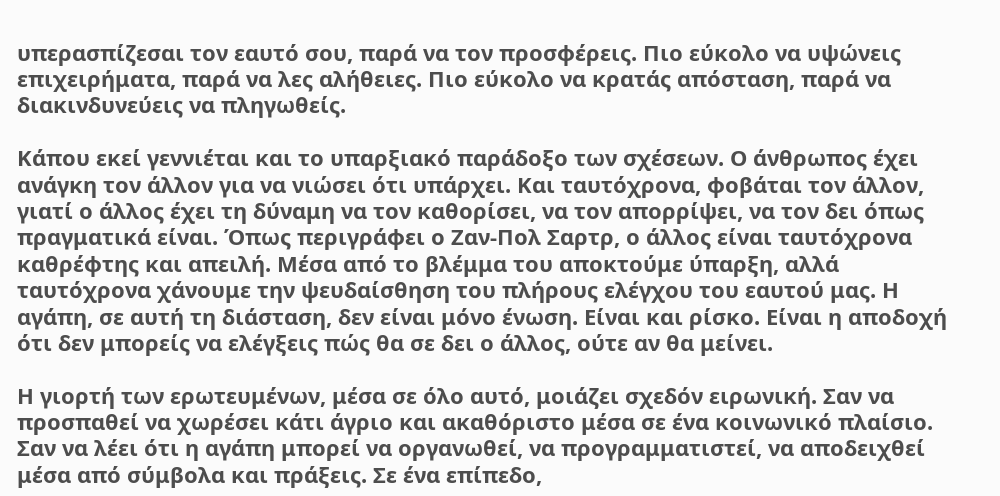υπερασπίζεσαι τον εαυτό σου, παρά να τον προσφέρεις. Πιο εύκολο να υψώνεις επιχειρήματα, παρά να λες αλήθειες. Πιο εύκολο να κρατάς απόσταση, παρά να διακινδυνεύεις να πληγωθείς.

Κάπου εκεί γεννιέται και το υπαρξιακό παράδοξο των σχέσεων. Ο άνθρωπος έχει ανάγκη τον άλλον για να νιώσει ότι υπάρχει. Και ταυτόχρονα, φοβάται τον άλλον, γιατί ο άλλος έχει τη δύναμη να τον καθορίσει, να τον απορρίψει, να τον δει όπως πραγματικά είναι. Όπως περιγράφει ο Ζαν-Πολ Σαρτρ, ο άλλος είναι ταυτόχρονα καθρέφτης και απειλή. Μέσα από το βλέμμα του αποκτούμε ύπαρξη, αλλά ταυτόχρονα χάνουμε την ψευδαίσθηση του πλήρους ελέγχου του εαυτού μας. Η αγάπη, σε αυτή τη διάσταση, δεν είναι μόνο ένωση. Είναι και ρίσκο. Είναι η αποδοχή ότι δεν μπορείς να ελέγξεις πώς θα σε δει ο άλλος, ούτε αν θα μείνει.

Η γιορτή των ερωτευμένων, μέσα σε όλο αυτό, μοιάζει σχεδόν ειρωνική. Σαν να προσπαθεί να χωρέσει κάτι άγριο και ακαθόριστο μέσα σε ένα κοινωνικό πλαίσιο. Σαν να λέει ότι η αγάπη μπορεί να οργανωθεί, να προγραμματιστεί, να αποδειχθεί μέσα από σύμβολα και πράξεις. Σε ένα επίπεδο,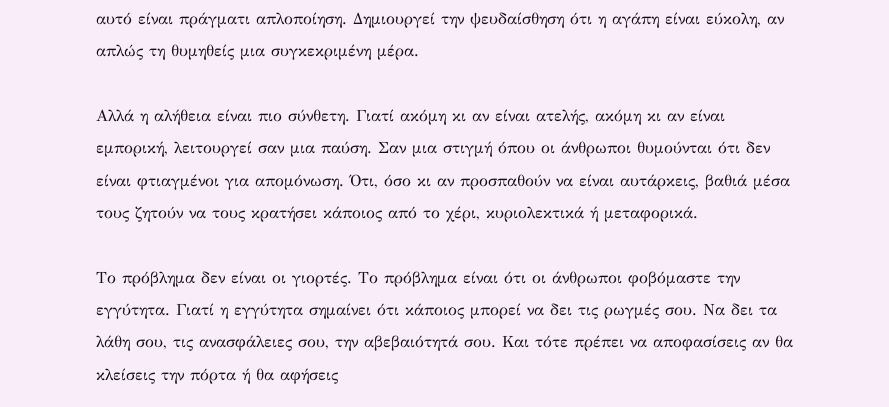αυτό είναι πράγματι απλοποίηση. Δημιουργεί την ψευδαίσθηση ότι η αγάπη είναι εύκολη, αν απλώς τη θυμηθείς μια συγκεκριμένη μέρα.

Αλλά η αλήθεια είναι πιο σύνθετη. Γιατί ακόμη κι αν είναι ατελής, ακόμη κι αν είναι εμπορική, λειτουργεί σαν μια παύση. Σαν μια στιγμή όπου οι άνθρωποι θυμούνται ότι δεν είναι φτιαγμένοι για απομόνωση. Ότι, όσο κι αν προσπαθούν να είναι αυτάρκεις, βαθιά μέσα τους ζητούν να τους κρατήσει κάποιος από το χέρι, κυριολεκτικά ή μεταφορικά.

Το πρόβλημα δεν είναι οι γιορτές. Το πρόβλημα είναι ότι οι άνθρωποι φοβόμαστε την εγγύτητα. Γιατί η εγγύτητα σημαίνει ότι κάποιος μπορεί να δει τις ρωγμές σου. Να δει τα λάθη σου, τις ανασφάλειες σου, την αβεβαιότητά σου. Και τότε πρέπει να αποφασίσεις αν θα κλείσεις την πόρτα ή θα αφήσεις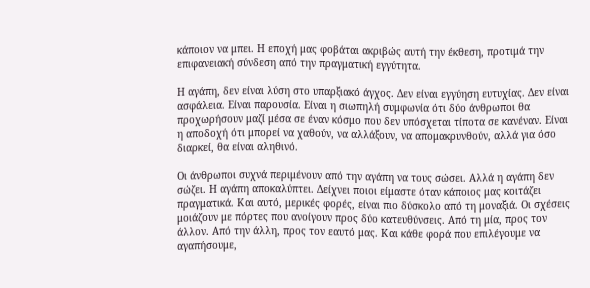κάποιον να μπει. Η εποχή μας φοβάται ακριβώς αυτή την έκθεση, προτιμά την επιφανειακή σύνδεση από την πραγματική εγγύτητα.

Η αγάπη, δεν είναι λύση στο υπαρξιακό άγχος. Δεν είναι εγγύηση ευτυχίας. Δεν είναι ασφάλεια. Είναι παρουσία. Είναι η σιωπηλή συμφωνία ότι δύο άνθρωποι θα προχωρήσουν μαζί μέσα σε έναν κόσμο που δεν υπόσχεται τίποτα σε κανέναν. Είναι η αποδοχή ότι μπορεί να χαθούν, να αλλάξουν, να απομακρυνθούν, αλλά για όσο διαρκεί, θα είναι αληθινό.

Οι άνθρωποι συχνά περιμένουν από την αγάπη να τους σώσει. Αλλά η αγάπη δεν σώζει. Η αγάπη αποκαλύπτει. Δείχνει ποιοι είμαστε όταν κάποιος μας κοιτάζει πραγματικά. Και αυτό, μερικές φορές, είναι πιο δύσκολο από τη μοναξιά. Οι σχέσεις μοιάζουν με πόρτες που ανοίγουν προς δύο κατευθύνσεις. Από τη μία, προς τον άλλον. Από την άλλη, προς τον εαυτό μας. Και κάθε φορά που επιλέγουμε να αγαπήσουμε,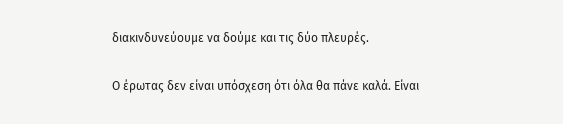διακινδυνεύουμε να δούμε και τις δύο πλευρές.

Ο έρωτας δεν είναι υπόσχεση ότι όλα θα πάνε καλά. Είναι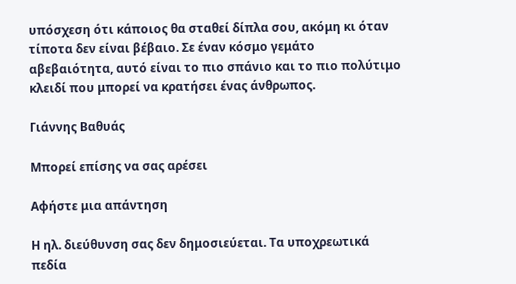υπόσχεση ότι κάποιος θα σταθεί δίπλα σου, ακόμη κι όταν τίποτα δεν είναι βέβαιο. Σε έναν κόσμο γεμάτο αβεβαιότητα, αυτό είναι το πιο σπάνιο και το πιο πολύτιμο κλειδί που μπορεί να κρατήσει ένας άνθρωπος.

Γιάννης Βαθυάς

Μπορεί επίσης να σας αρέσει

Αφήστε μια απάντηση

Η ηλ. διεύθυνση σας δεν δημοσιεύεται. Τα υποχρεωτικά πεδία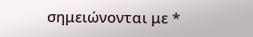σημειώνονται με *